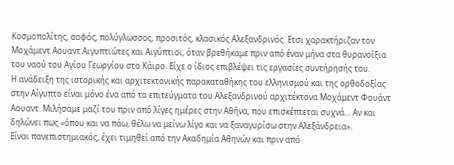Κοσμοπολίτης, σοφός, πολύγλωσσος, προσιτός, κλασικός Αλεξανδρινός. Ετσι χαρακτήριζαν τον Μοχάμεντ Αουαντ Αιγυπτιώτες και Αιγύπτιοι, όταν βρεθήκαμε πριν από έναν μήνα στα θυρανοίξια του ναού του Αγίου Γεωργίου στο Κάιρο. Είχε ο ίδιος επιβλέψει τις εργασίες συντήρησής του.
Η ανάδειξη της ιστορικής και αρχιτεκτονικής παρακαταθήκης του ελληνισμού και της ορθοδοξίας στην Αίγυπτο είναι μόνο ένα από τα επιτεύγματα του Αλεξανδρινού αρχιτέκτονα Μοχάμεντ Φουάντ Αουαντ. Μιλήσαμε μαζί του πριν από λίγες ημέρες στην Αθήνα, που επισκέπτεται συχνά… Αν και δηλώνει πως «όπου και να πάω, θέλω να μείνω λίγο και να ξαναγυρίσω στην Αλεξάνδρεια».
Είναι πανεπιστημιακός, έχει τιμηθεί από την Ακαδημία Αθηνών και πριν από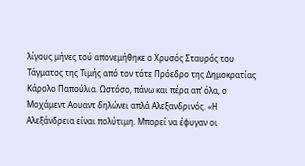λίγους μήνες τού απονεμήθηκε ο Χρυσός Σταυρός του Τάγματος της Τιμής από τον τότε Πρόεδρο της Δημοκρατίας Κάρολο Παπούλια. Ωστόσο, πάνω και πέρα απ’ όλα, ο Μοχάμεντ Αουαντ δηλώνει απλά Αλεξανδρινός. «Η Αλεξάνδρεια είναι πολύτιμη. Μπορεί να έφυγαν οι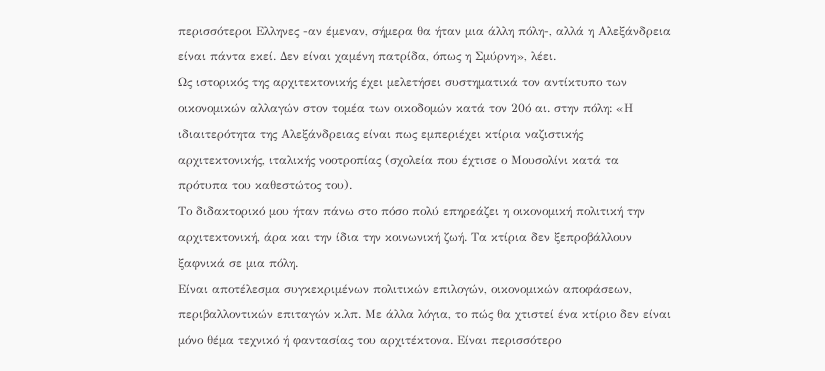περισσότεροι Ελληνες -αν έμεναν, σήμερα θα ήταν μια άλλη πόλη-, αλλά η Αλεξάνδρεια είναι πάντα εκεί. Δεν είναι χαμένη πατρίδα, όπως η Σμύρνη», λέει.
Ως ιστορικός της αρχιτεκτονικής έχει μελετήσει συστηματικά τον αντίκτυπο των οικονομικών αλλαγών στον τομέα των οικοδομών κατά τον 20ό αι. στην πόλη: «Η ιδιαιτερότητα της Αλεξάνδρειας είναι πως εμπεριέχει κτίρια ναζιστικής αρχιτεκτονικής, ιταλικής νοοτροπίας (σχολεία που έχτισε ο Μουσολίνι κατά τα πρότυπα του καθεστώτος του).
Το διδακτορικό μου ήταν πάνω στο πόσο πολύ επηρεάζει η οικονομική πολιτική την αρχιτεκτονική, άρα και την ίδια την κοινωνική ζωή. Τα κτίρια δεν ξεπροβάλλουν ξαφνικά σε μια πόλη.
Είναι αποτέλεσμα συγκεκριμένων πολιτικών επιλογών, οικονομικών αποφάσεων, περιβαλλοντικών επιταγών κ.λπ. Με άλλα λόγια, το πώς θα χτιστεί ένα κτίριο δεν είναι μόνο θέμα τεχνικό ή φαντασίας του αρχιτέκτονα. Είναι περισσότερο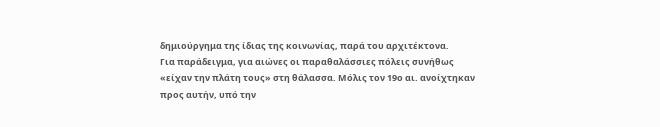δημιούργημα της ίδιας της κοινωνίας, παρά του αρχιτέκτονα.
Για παράδειγμα, για αιώνες οι παραθαλάσσιες πόλεις συνήθως «είχαν την πλάτη τους» στη θάλασσα. Μόλις τον 19ο αι. ανοίχτηκαν προς αυτήν, υπό την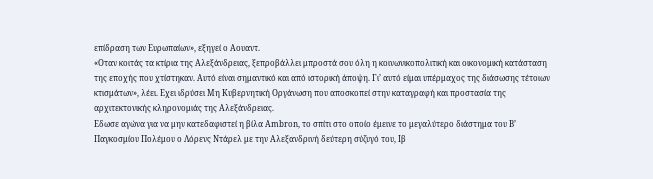επίδραση των Ευρωπαίων», εξηγεί ο Αουαντ.
«Οταν κοιτάς τα κτίρια της Αλεξάνδρειας, ξεπροβάλλει μπροστά σου όλη η κοινωνικοπολιτική και οικονομική κατάσταση της εποχής που χτίστηκαν. Αυτό είναι σημαντικό και από ιστορική άποψη. Γι’ αυτό είμαι υπέρμαχος της διάσωσης τέτοιων κτισμάτων», λέει. Εχει ιδρύσει Μη Κυβερνητική Οργάνωση που αποσκοπεί στην καταγραφή και προστασία της αρχιτεκτονικής κληρονομιάς της Αλεξάνδρειας.
Εδωσε αγώνα για να μην κατεδαφιστεί η βίλα Ambron, το σπίτι στο οποίο έμεινε το μεγαλύτερο διάστημα του Β’ Παγκοσμίου Πολέμου ο Λόρενς Ντάρελ με την Αλεξανδρινή δεύτερη σύζυγό του, Ιβ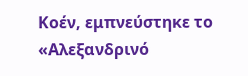Κοέν, εμπνεύστηκε το «Αλεξανδρινό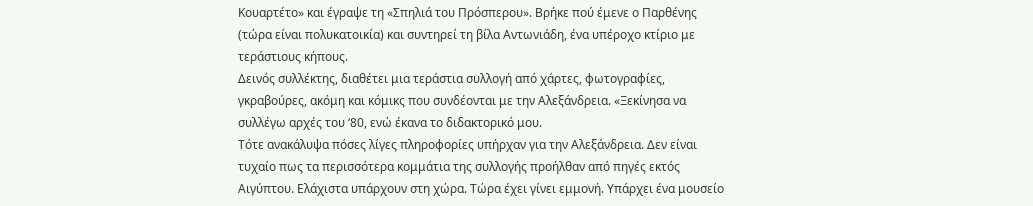Κουαρτέτο» και έγραψε τη «Σπηλιά του Πρόσπερου». Βρήκε πού έμενε ο Παρθένης (τώρα είναι πολυκατοικία) και συντηρεί τη βίλα Αντωνιάδη, ένα υπέροχο κτίριο με τεράστιους κήπους.
Δεινός συλλέκτης, διαθέτει μια τεράστια συλλογή από χάρτες, φωτογραφίες, γκραβούρες, ακόμη και κόμικς που συνδέονται με την Αλεξάνδρεια. «Ξεκίνησα να συλλέγω αρχές του ‘80, ενώ έκανα το διδακτορικό μου.
Τότε ανακάλυψα πόσες λίγες πληροφορίες υπήρχαν για την Αλεξάνδρεια. Δεν είναι τυχαίο πως τα περισσότερα κομμάτια της συλλογής προήλθαν από πηγές εκτός Αιγύπτου. Ελάχιστα υπάρχουν στη χώρα. Τώρα έχει γίνει εμμονή. Υπάρχει ένα μουσείο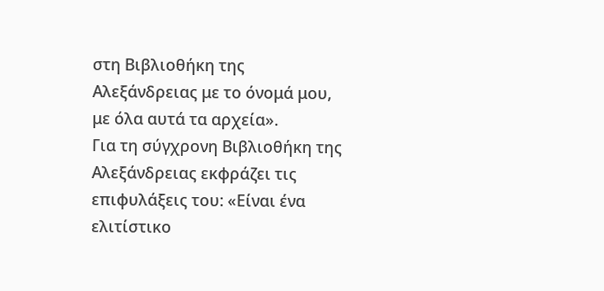στη Βιβλιοθήκη της Αλεξάνδρειας με το όνομά μου, με όλα αυτά τα αρχεία».
Για τη σύγχρονη Βιβλιοθήκη της Αλεξάνδρειας εκφράζει τις επιφυλάξεις του: «Είναι ένα ελιτίστικο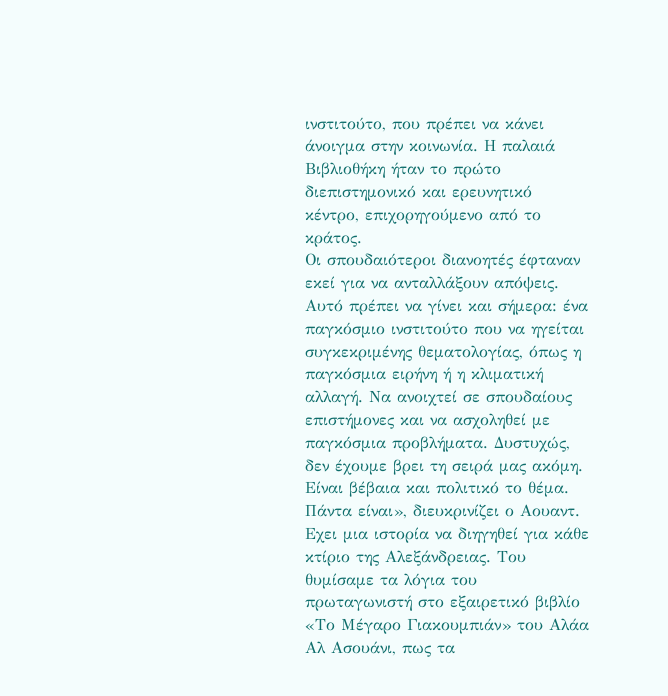ινστιτούτο, που πρέπει να κάνει άνοιγμα στην κοινωνία. Η παλαιά Βιβλιοθήκη ήταν το πρώτο διεπιστημονικό και ερευνητικό κέντρο, επιχορηγούμενο από το κράτος.
Οι σπουδαιότεροι διανοητές έφταναν εκεί για να ανταλλάξουν απόψεις. Αυτό πρέπει να γίνει και σήμερα: ένα παγκόσμιο ινστιτούτο που να ηγείται συγκεκριμένης θεματολογίας, όπως η παγκόσμια ειρήνη ή η κλιματική αλλαγή. Να ανοιχτεί σε σπουδαίους επιστήμονες και να ασχοληθεί με παγκόσμια προβλήματα. Δυστυχώς, δεν έχουμε βρει τη σειρά μας ακόμη. Είναι βέβαια και πολιτικό το θέμα. Πάντα είναι», διευκρινίζει ο Αουαντ.
Εχει μια ιστορία να διηγηθεί για κάθε κτίριο της Αλεξάνδρειας. Του θυμίσαμε τα λόγια του πρωταγωνιστή στο εξαιρετικό βιβλίο «Το Μέγαρο Γιακουμπιάν» του Αλάα Αλ Ασουάνι, πως τα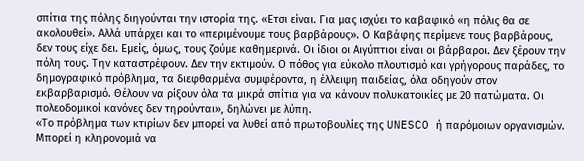σπίτια της πόλης διηγούνται την ιστορία της. «Ετσι είναι. Για μας ισχύει το καβαφικό «η πόλις θα σε ακολουθεί». Αλλά υπάρχει και το «περιμένουμε τους βαρβάρους». Ο Καβάφης περίμενε τους βαρβάρους, δεν τους είχε δει. Εμείς, όμως, τους ζούμε καθημερινά. Οι ίδιοι οι Αιγύπτιοι είναι οι βάρβαροι. Δεν ξέρουν την πόλη τους. Την καταστρέφουν. Δεν την εκτιμούν. Ο πόθος για εύκολο πλουτισμό και γρήγορους παράδες, το δημογραφικό πρόβλημα, τα διεφθαρμένα συμφέροντα, η έλλειψη παιδείας, όλα οδηγούν στον εκβαρβαρισμό. Θέλουν να ρίξουν όλα τα μικρά σπίτια για να κάνουν πολυκατοικίες με 20 πατώματα. Οι πολεοδομικοί κανόνες δεν τηρούνται», δηλώνει με λύπη.
«Το πρόβλημα των κτιρίων δεν μπορεί να λυθεί από πρωτοβουλίες της UNESCO ή παρόμοιων οργανισμών. Μπορεί η κληρονομιά να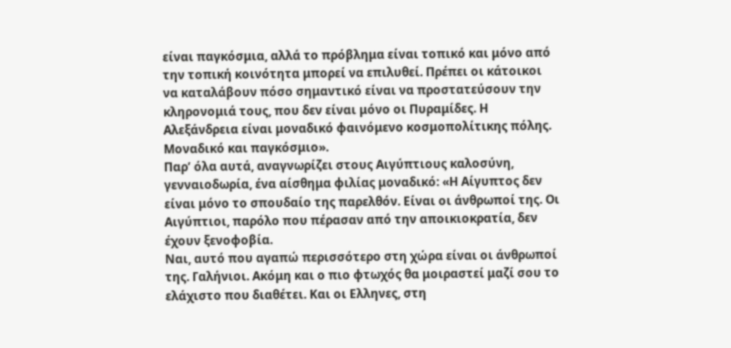είναι παγκόσμια, αλλά το πρόβλημα είναι τοπικό και μόνο από την τοπική κοινότητα μπορεί να επιλυθεί. Πρέπει οι κάτοικοι να καταλάβουν πόσο σημαντικό είναι να προστατεύσουν την κληρονομιά τους, που δεν είναι μόνο οι Πυραμίδες. Η Αλεξάνδρεια είναι μοναδικό φαινόμενο κοσμοπολίτικης πόλης. Μοναδικό και παγκόσμιο».
Παρ’ όλα αυτά, αναγνωρίζει στους Αιγύπτιους καλοσύνη, γενναιοδωρία, ένα αίσθημα φιλίας μοναδικό: «Η Αίγυπτος δεν είναι μόνο το σπουδαίο της παρελθόν. Είναι οι άνθρωποί της. Οι Αιγύπτιοι, παρόλο που πέρασαν από την αποικιοκρατία, δεν έχουν ξενοφοβία.
Ναι, αυτό που αγαπώ περισσότερο στη χώρα είναι οι άνθρωποί της. Γαλήνιοι. Ακόμη και ο πιο φτωχός θα μοιραστεί μαζί σου το ελάχιστο που διαθέτει. Και οι Ελληνες, στη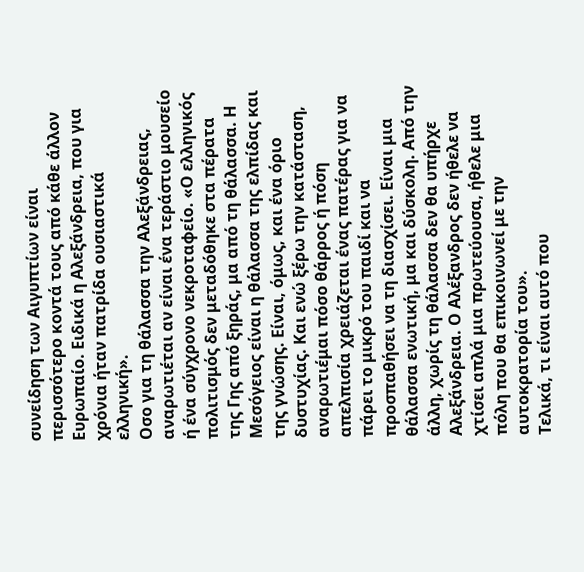συνείδηση των Αιγυπτίων είναι περισσότερο κοντά τους από κάθε άλλον Ευρωπαίο. Ειδικά η Αλεξάνδρεια, που για χρόνια ήταν πατρίδα ουσιαστικά ελληνική».
Οσο για τη θάλασσα την Αλεξάνδρειας, αναρωτιέται αν είναι ένα τεράστιο μουσείο ή ένα σύγχρονο νεκροταφείο. «Ο ελληνικός πολιτισμός δεν μεταδόθηκε στα πέρατα της Γης από ξηράς, μα από τη θάλασσα. Η Μεσόγειος είναι η θάλασσα της ελπίδας και της γνώσης. Είναι, όμως, και ένα όριο δυστυχίας. Και ενώ ξέρω την κατάσταση, αναρωτιέμαι πόσο θάρρος ή πόση απελπισία χρειάζεται ένας πατέρας για να πάρει το μικρό του παιδί και να προσπαθήσει να τη διασχίσει. Είναι μια θάλασσα ενωτική, μα και δύσκολη. Από την άλλη, χωρίς τη θάλασσα δεν θα υπήρχε Αλεξάνδρεια. Ο Αλέξανδρος δεν ήθελε να χτίσει απλά μια πρωτεύουσα, ήθελε μια πόλη που θα επικοινωνεί με την αυτοκρατορία του».
Τελικά, τι είναι αυτό που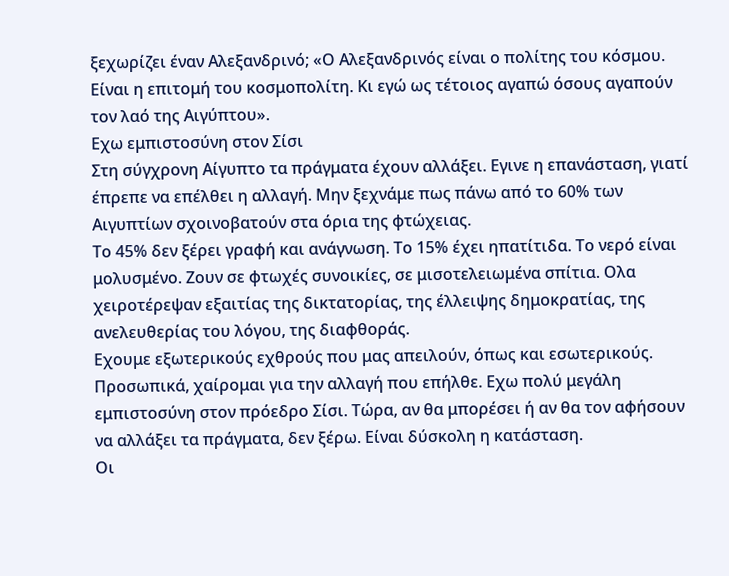ξεχωρίζει έναν Αλεξανδρινό; «Ο Αλεξανδρινός είναι ο πολίτης του κόσμου. Είναι η επιτομή του κοσμοπολίτη. Κι εγώ ως τέτοιος αγαπώ όσους αγαπούν τον λαό της Αιγύπτου».
Εχω εμπιστοσύνη στον Σίσι
Στη σύγχρονη Αίγυπτο τα πράγματα έχουν αλλάξει. Εγινε η επανάσταση, γιατί έπρεπε να επέλθει η αλλαγή. Μην ξεχνάμε πως πάνω από το 60% των Αιγυπτίων σχοινοβατούν στα όρια της φτώχειας.
Το 45% δεν ξέρει γραφή και ανάγνωση. Το 15% έχει ηπατίτιδα. Το νερό είναι μολυσμένο. Ζουν σε φτωχές συνοικίες, σε μισοτελειωμένα σπίτια. Ολα χειροτέρεψαν εξαιτίας της δικτατορίας, της έλλειψης δημοκρατίας, της ανελευθερίας του λόγου, της διαφθοράς.
Εχουμε εξωτερικούς εχθρούς που μας απειλούν, όπως και εσωτερικούς. Προσωπικά, χαίρομαι για την αλλαγή που επήλθε. Εχω πολύ μεγάλη εμπιστοσύνη στον πρόεδρο Σίσι. Τώρα, αν θα μπορέσει ή αν θα τον αφήσουν να αλλάξει τα πράγματα, δεν ξέρω. Είναι δύσκολη η κατάσταση.
Οι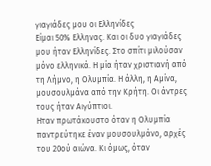γιαγιάδες μου οι Ελληνίδες
Είμαι 50% Ελληνας. Και οι δυο γιαγιάδες μου ήταν Ελληνίδες. Στο σπίτι μιλούσαν μόνο ελληνικά. Η μία ήταν χριστιανή από τη Λήμνο, η Ολυμπία. Η άλλη, η Αμίνα, μουσουλμάνα από την Κρήτη. Οι άντρες τους ήταν Αιγύπτιοι.
Ηταν πρωτάκουστο όταν η Ολυμπία παντρεύτηκε έναν μουσουλμάνο, αρχές του 20ού αιώνα. Κι όμως, όταν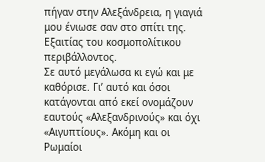πήγαν στην Αλεξάνδρεια, η γιαγιά μου ένιωσε σαν στο σπίτι της. Εξαιτίας του κοσμοπολίτικου περιβάλλοντος.
Σε αυτό μεγάλωσα κι εγώ και με καθόρισε. Γι’ αυτό και όσοι κατάγονται από εκεί ονομάζουν εαυτούς «Αλεξανδρινούς» και όχι «Αιγυπτίους». Ακόμη και οι Ρωμαίοι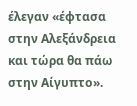έλεγαν «έφτασα στην Αλεξάνδρεια και τώρα θα πάω στην Αίγυπτο».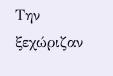Την ξεχώριζαν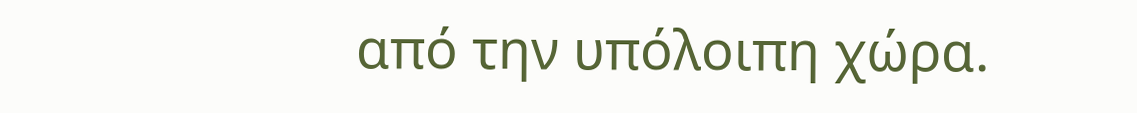από την υπόλοιπη χώρα.